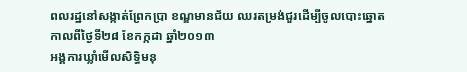ពលរដ្ឋនៅសង្កាត់ព្រែកប្រា ខណ្ឌមានជ័យ ឈរតម្រង់ជួរដើម្បីចូលបោះឆ្នោត
កាលពីថ្ងៃទី២៨ ខែកក្កដា ឆ្នាំ២០១៣
អង្គការឃ្លាំមើលសិទ្ធិមនុ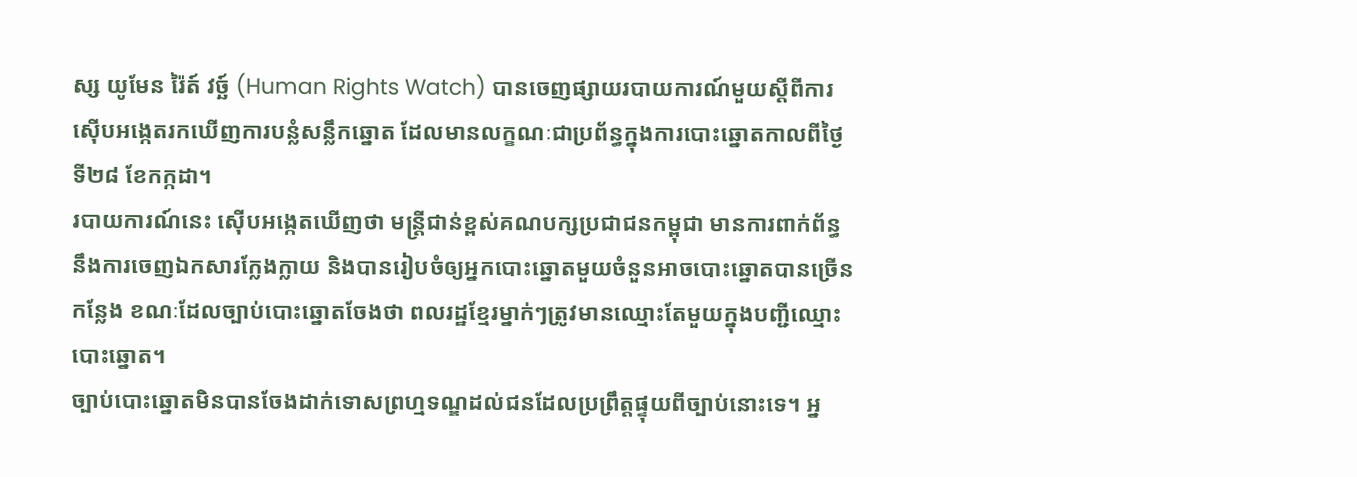ស្ស យូមែន រ៉ៃត៍ វច្ឆ៍ (Human Rights Watch) បានចេញផ្សាយរបាយការណ៍មួយស្ដីពីការស៊ើបអង្កេតរកឃើញការបន្លំសន្លឹកឆ្នោត ដែលមានលក្ខណៈជាប្រព័ន្ធក្នុងការបោះឆ្នោតកាលពីថ្ងៃទី២៨ ខែកក្កដា។
របាយការណ៍នេះ ស៊ើបអង្កេតឃើញថា មន្ត្រីជាន់ខ្ពស់គណបក្សប្រជាជនកម្ពុជា មានការពាក់ព័ន្ធនឹងការចេញឯកសារក្លែងក្លាយ និងបានរៀបចំឲ្យអ្នកបោះឆ្នោតមួយចំនួនអាចបោះឆ្នោតបានច្រើនកន្លែង ខណៈដែលច្បាប់បោះឆ្នោតចែងថា ពលរដ្ឋខ្មែរម្នាក់ៗត្រូវមានឈ្មោះតែមួយក្នុងបញ្ជីឈ្មោះបោះឆ្នោត។
ច្បាប់បោះឆ្នោតមិនបានចែងដាក់ទោសព្រហ្មទណ្ឌដល់ជនដែលប្រព្រឹត្តផ្ទុយពីច្បាប់នោះទេ។ អ្ន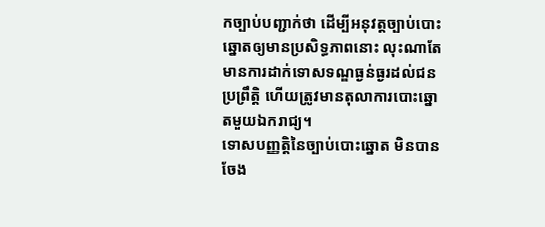កច្បាប់បញ្ជាក់ថា ដើម្បីអនុវត្តច្បាប់បោះឆ្នោតឲ្យមានប្រសិទ្ធភាពនោះ លុះណាតែមានការដាក់ទោសទណ្ឌធ្ងន់ធ្ងរដល់ជនប្រព្រឹត្តិ ហើយត្រូវមានតុលាការបោះឆ្នោតមួយឯករាជ្យ។
ទោសបញ្ញត្តិនៃច្បាប់បោះឆ្នោត មិនបានចែង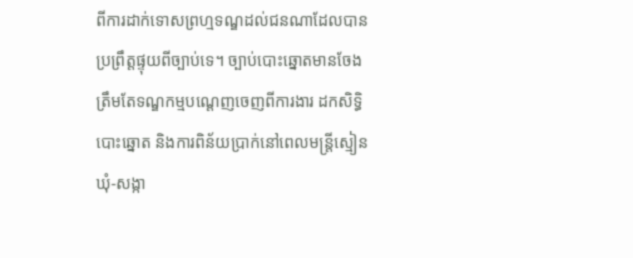ពីការដាក់ទោសព្រហ្មទណ្ឌដល់ជនណាដែលបានប្រព្រឹត្តផ្ទុយពីច្បាប់ទេ។ ច្បាប់បោះឆ្នោតមានចែងត្រឹមតែទណ្ឌកម្មបណ្ដេញចេញពីការងារ ដកសិទ្ធិបោះឆ្នោត និងការពិន័យប្រាក់នៅពេលមន្ត្រីស្មៀនឃុំ-សង្កា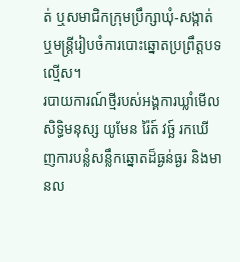ត់ ឬសមាជិកក្រុមប្រឹក្សាឃុំ-សង្កាត់ ឬមន្ត្រីរៀបចំការបោះឆ្នោតប្រព្រឹត្តបទល្មើស។
របាយការណ៍ថ្មីរបស់អង្គការឃ្លាំមើលសិទ្ធិមនុស្ស យូមែន រ៉ៃត៍ វច្ឆ៍ រកឃើញការបន្លំសន្លឹកឆ្នោតដ៏ធ្ងន់ធ្ងរ និងមានល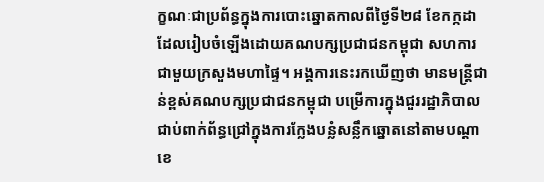ក្ខណៈជាប្រព័ន្ធក្នុងការបោះឆ្នោតកាលពីថ្ងៃទី២៨ ខែកក្កដា ដែលរៀបចំឡើងដោយគណបក្សប្រជាជនកម្ពុជា សហការជាមួយក្រសួងមហាផ្ទៃ។ អង្គការនេះរកឃើញថា មានមន្ត្រីជាន់ខ្ពស់គណបក្សប្រជាជនកម្ពុជា បម្រើការក្នុងជួររដ្ឋាភិបាល ជាប់ពាក់ព័ន្ធជ្រៅក្នុងការក្លែងបន្លំសន្លឹកឆ្នោតនៅតាមបណ្ដាខេ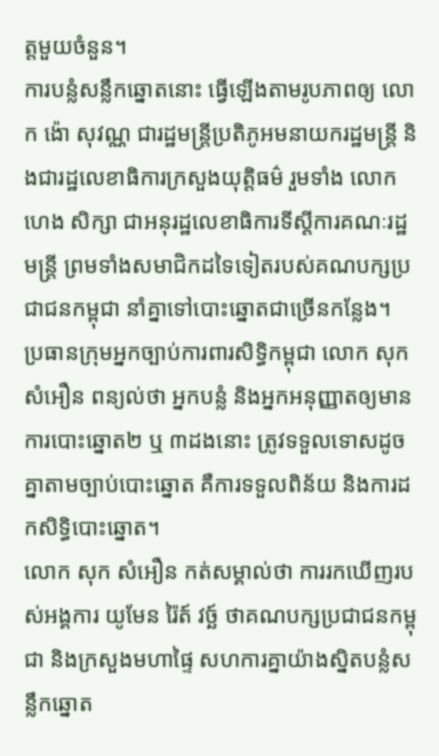ត្តមួយចំនួន។
ការបន្លំសន្លឹកឆ្នោតនោះ ធ្វើឡើងតាមរូបភាពឲ្យ លោក ង៉ោ សុវណ្ណ ជារដ្ឋមន្ត្រីប្រតិភូអមនាយករដ្ឋមន្រ្តី និងជារដ្ឋលេខាធិការក្រសួងយុត្តិធម៌ រួមទាំង លោក ហេង សិក្សា ជាអនុរដ្ឋលេខាធិការទីស្ដីការគណៈរដ្ឋមន្ត្រី ព្រមទាំងសមាជិកដទៃទៀតរបស់គណបក្សប្រជាជនកម្ពុជា នាំគ្នាទៅបោះឆ្នោតជាច្រើនកន្លែង។
ប្រធានក្រុមអ្នកច្បាប់ការពារសិទ្ធិកម្ពុជា លោក សុក សំអឿន ពន្យល់ថា អ្នកបន្លំ និងអ្នកអនុញ្ញាតឲ្យមានការបោះឆ្នោត២ ឬ ៣ដងនោះ ត្រូវទទួលទោសដូចគ្នាតាមច្បាប់បោះឆ្នោត គឺការទទួលពិន័យ និងការដកសិទ្ធិបោះឆ្នោត។
លោក សុក សំអឿន កត់សម្គាល់ថា ការរកឃើញរបស់អង្គការ យូមែន រ៉ៃត៍ វច្ឆ៍ ថាគណបក្សប្រជាជនកម្ពុជា និងក្រសួងមហាផ្ទៃ សហការគ្នាយ៉ាងស្និតបន្លំសន្លឹកឆ្នោត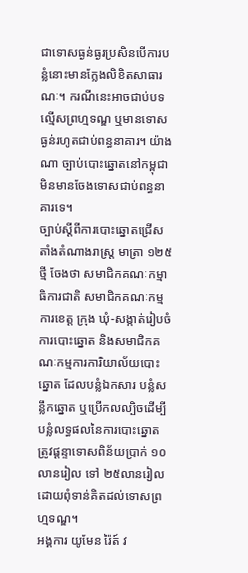ជាទោសធ្ងន់ធ្ងរប្រសិនបើការបន្លំនោះមានក្លែងលិខិតសាធារណៈ។ ករណីនេះអាចជាប់បទល្មើសព្រហ្មទណ្ឌ ឬមានទោសធ្ងន់រហូតជាប់ពន្ធនាគារ។ យ៉ាងណា ច្បាប់បោះឆ្នោតនៅកម្ពុជា មិនមានចែងទោសជាប់ពន្ធនាគារទេ។
ច្បាប់ស្ដីពីការបោះឆ្នោតជ្រើសតាំងតំណាងរាស្ត្រ មាត្រា ១២៥ថ្មី ចែងថា សមាជិកគណៈកម្មាធិការជាតិ សមាជិកគណៈកម្មការខេត្ត ក្រុង ឃុំ-សង្កាត់រៀបចំការបោះឆ្នោត និងសមាជិកគណៈកម្មការការិយាល័យបោះឆ្នោត ដែលបន្លំឯកសារ បន្លំសន្លឹកឆ្នោត ឬប្រើកលល្បិចដើម្បីបន្លំលទ្ធផលនៃការបោះឆ្នោត ត្រូវផ្ដន្ទាទោសពិន័យប្រាក់ ១០លានរៀល ទៅ ២៥លានរៀល ដោយពុំទាន់គិតដល់ទោសព្រហ្មទណ្ឌ។
អង្គការ យូមែន រ៉ៃត៍ វ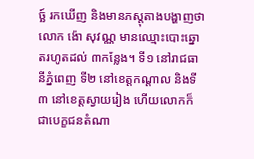ច្ឆ៍ រកឃើញ និងមានភស្តុតាងបង្ហាញថា លោក ង៉ោ សុវណ្ណ មានឈ្មោះបោះឆ្នោតរហូតដល់ ៣កន្លែង។ ទី១ នៅរាជធានីភ្នំពេញ ទី២ នៅខេត្តកណ្ដាល និងទី៣ នៅខេត្តស្វាយរៀង ហើយលោកក៏ជាបេក្ខជនតំណា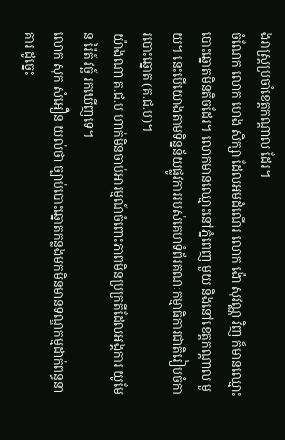ងរាស្ត្រប្រចាំខេត្តកណ្ដាល ដែរ។
ចំណែក លោក ហេង សិក្សា ដែលអមដំណើរ លោក ង៉ោ សុវណ្ណ វិញ ក៏មានឈ្មោះបោះឆ្នោតមិនតិចដែរ។ លោកមានឈ្មោះនៅភ្នំពេញ មួយ និងនៅខេត្តកណ្ដាល មួយ។ នេះបើយោងតាមទិន្នន័យផ្លូវការរបស់គេហទំព័រគណៈកម្មាធិការជាតិរៀបចំការបោះឆ្នោត (គ.ជ.ប)។
យ៉ាងណា គ.ជ.ប ហាក់មិនចាប់អារម្មណ៍ចំពោះភាពមិនប្រក្រតីដែលអង្គការ យូមែន រ៉ៃត៍ វច្ឆ៍ រកឃើញទេ។
លោក សុក សំអឿន យល់ថា ច្បាប់បោះឆ្នោតកន្លងមកមិនមានទណ្ឌកម្មដាក់ពន្ធនាគារ ដូច្នេះ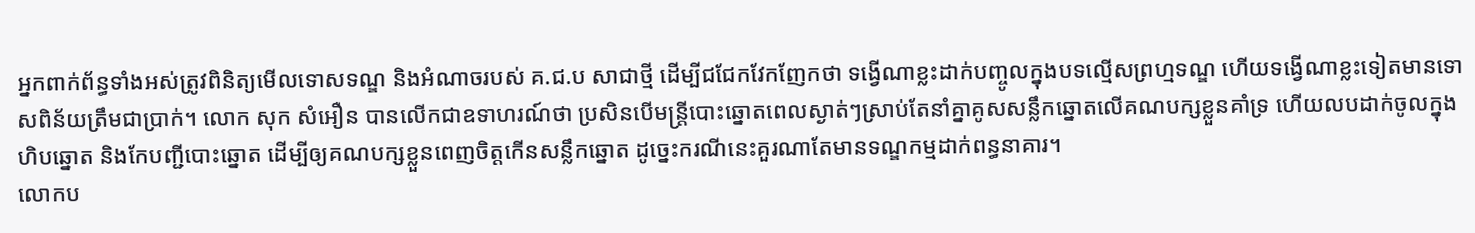អ្នកពាក់ព័ន្ធទាំងអស់ត្រូវពិនិត្យមើលទោសទណ្ឌ និងអំណាចរបស់ គ.ជ.ប សាជាថ្មី ដើម្បីជជែកវែកញែកថា ទង្វើណាខ្លះដាក់បញ្ចូលក្នុងបទល្មើសព្រហ្មទណ្ឌ ហើយទង្វើណាខ្លះទៀតមានទោសពិន័យត្រឹមជាប្រាក់។ លោក សុក សំអឿន បានលើកជាឧទាហរណ៍ថា ប្រសិនបើមន្ត្រីបោះឆ្នោតពេលស្ងាត់ៗស្រាប់តែនាំគ្នាគូសសន្លឹកឆ្នោតលើគណបក្សខ្លួនគាំទ្រ ហើយលបដាក់ចូលក្នុងហិបឆ្នោត និងកែបញ្ជីបោះឆ្នោត ដើម្បីឲ្យគណបក្សខ្លួនពេញចិត្តកើនសន្លឹកឆ្នោត ដូច្នេះករណីនេះគួរណាតែមានទណ្ឌកម្មដាក់ពន្ធនាគារ។
លោកប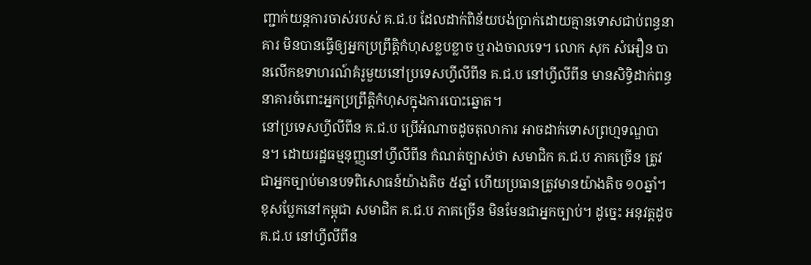ញ្ជាក់យន្តការចាស់របស់ គ.ជ.ប ដែលដាក់ពិន័យបង់ប្រាក់ដោយគ្មានទោសជាប់ពន្ធនាគារ មិនបានធ្វើឲ្យអ្នកប្រព្រឹត្តិកំហុសខ្លបខ្លាច ឬរាងចាលទេ។ លោក សុក សំអឿន បានលើកឧទាហរណ៍គំរូមួយនៅប្រទេសហ្វីលីពីន គ.ជ.ប នៅហ្វីលីពីន មានសិទ្ធិដាក់ពន្ធនាគារចំពោះអ្នកប្រព្រឹត្តិកំហុសក្នុងការបោះឆ្នោត។
នៅប្រទេសហ្វីលីពីន គ.ជ.ប ប្រើអំណាចដូចតុលាការ អាចដាក់ទោសព្រហ្មទណ្ឌបាន។ ដោយរដ្ឋធម្មនុញ្ញនៅហ្វីលីពីន កំណត់ច្បាស់ថា សមាជិក គ.ជ.ប ភាគច្រើន ត្រូវជាអ្នកច្បាប់មានបទពិសោធន៍យ៉ាងតិច ៥ឆ្នាំ ហើយប្រធានត្រូវមានយ៉ាងតិច ១០ឆ្នាំ។ ខុសប្លែកនៅកម្ពុជា សមាជិក គ.ជ.ប ភាគច្រើន មិនមែនជាអ្នកច្បាប់។ ដូច្នេះ អនុវត្តដូច គ.ជ.ប នៅហ្វីលីពីន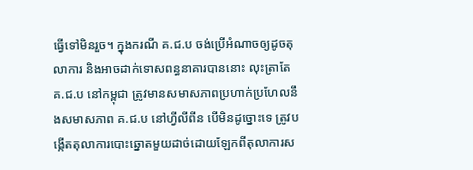ធ្វើទៅមិនរួច។ ក្នុងករណី គ.ជ.ប ចង់ប្រើអំណាចឲ្យដូចតុលាការ និងអាចដាក់ទោសពន្ធនាគារបាននោះ លុះត្រាតែ គ.ជ.ប នៅកម្ពុជា ត្រូវមានសមាសភាពប្រហាក់ប្រហែលនឹងសមាសភាព គ.ជ.ប នៅហ្វីលីពីន បើមិនដូច្នោះទេ ត្រូវបង្កើតតុលាការបោះឆ្នោតមួយដាច់ដោយឡែកពីតុលាការស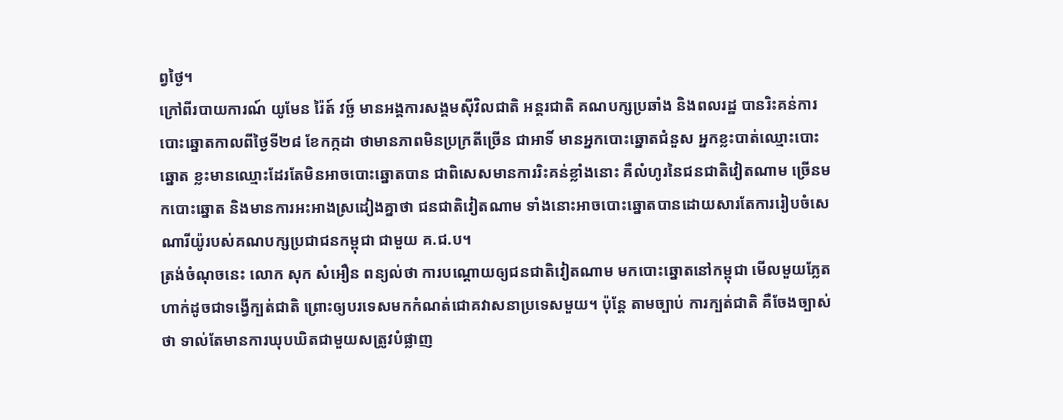ព្វថ្ងៃ។
ក្រៅពីរបាយការណ៍ យូមែន រ៉ៃត៍ វច្ឆ៍ មានអង្គការសង្គមស៊ីវិលជាតិ អន្តរជាតិ គណបក្សប្រឆាំង និងពលរដ្ឋ បានរិះគន់ការបោះឆ្នោតកាលពីថ្ងៃទី២៨ ខែកក្កដា ថាមានភាពមិនប្រក្រតីច្រើន ជាអាទិ៍ មានអ្នកបោះឆ្នោតជំនួស អ្នកខ្លះបាត់ឈ្មោះបោះឆ្នោត ខ្លះមានឈ្មោះដែរតែមិនអាចបោះឆ្នោតបាន ជាពិសេសមានការរិះគន់ខ្លាំងនោះ គឺលំហូរនៃជនជាតិវៀតណាម ច្រើនមកបោះឆ្នោត និងមានការអះអាងស្រដៀងគ្នាថា ជនជាតិវៀតណាម ទាំងនោះអាចបោះឆ្នោតបានដោយសារតែការរៀបចំសេណារីយ៉ូរបស់គណបក្សប្រជាជនកម្ពុជា ជាមួយ គ.ជ.ប។
ត្រង់ចំណុចនេះ លោក សុក សំអឿន ពន្យល់ថា ការបណ្ដោយឲ្យជនជាតិវៀតណាម មកបោះឆ្នោតនៅកម្ពុជា មើលមួយភ្លែតហាក់ដូចជាទង្វើក្បត់ជាតិ ព្រោះឲ្យបរទេសមកកំណត់ជោគវាសនាប្រទេសមួយ។ ប៉ុន្តែ តាមច្បាប់ ការក្បត់ជាតិ គឺចែងច្បាស់ថា ទាល់តែមានការឃុបឃិតជាមួយសត្រូវបំផ្លាញ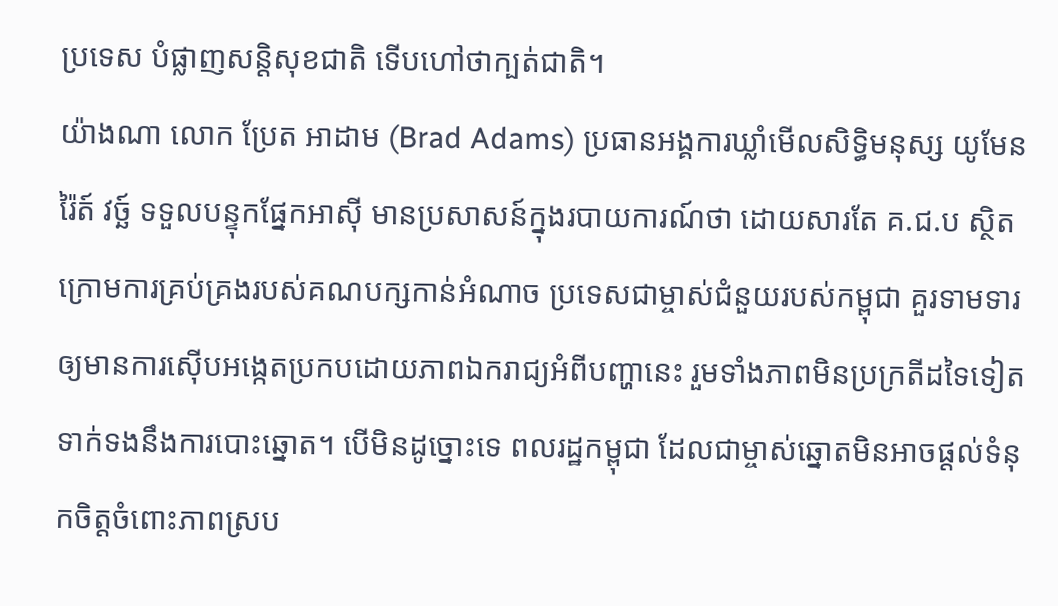ប្រទេស បំផ្លាញសន្តិសុខជាតិ ទើបហៅថាក្បត់ជាតិ។
យ៉ាងណា លោក ប្រែត អាដាម (Brad Adams) ប្រធានអង្គការឃ្លាំមើលសិទ្ធិមនុស្ស យូមែន រ៉ៃត៍ វច្ឆ៍ ទទួលបន្ទុកផ្នែកអាស៊ី មានប្រសាសន៍ក្នុងរបាយការណ៍ថា ដោយសារតែ គ.ជ.ប ស្ថិតក្រោមការគ្រប់គ្រងរបស់គណបក្សកាន់អំណាច ប្រទេសជាម្ចាស់ជំនួយរបស់កម្ពុជា គួរទាមទារឲ្យមានការស៊ើបអង្កេតប្រកបដោយភាពឯករាជ្យអំពីបញ្ហានេះ រួមទាំងភាពមិនប្រក្រតីដទៃទៀត ទាក់ទងនឹងការបោះឆ្នោត។ បើមិនដូច្នោះទេ ពលរដ្ឋកម្ពុជា ដែលជាម្ចាស់ឆ្នោតមិនអាចផ្ដល់ទំនុកចិត្តចំពោះភាពស្រប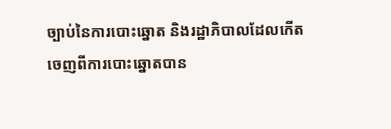ច្បាប់នៃការបោះឆ្នោត និងរដ្ឋាភិបាលដែលកើតចេញពីការបោះឆ្នោតបាន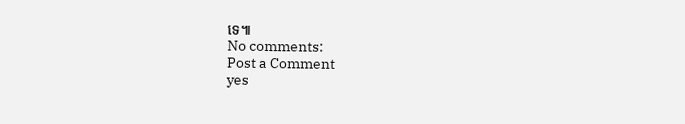ទេ៕
No comments:
Post a Comment
yes